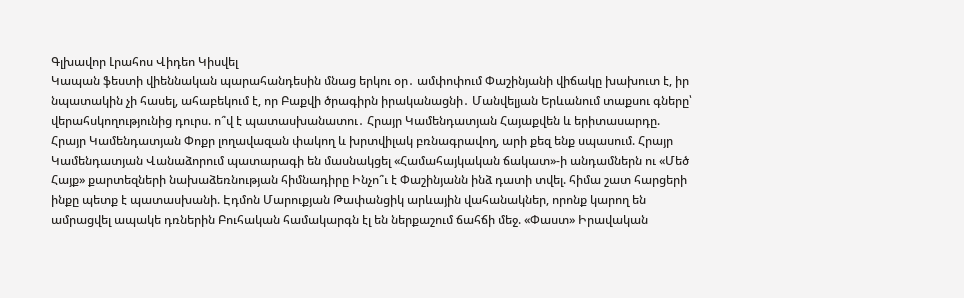Գլխավոր Լրահոս Վիդեո Կիսվել
Կապան ֆեստի վիեննական պարահանդեսին մնաց երկու օր․ ամփոփում Փաշինյանի վիճակը խախուտ է, իր նպատակին չի հասել, ահաբեկում է, որ Բաքվի ծրագիրն իրականացնի․ Մանվելյան Երևանում տաքսու գները՝ վերահսկողությունից դուրս. ո՞վ է պատասխանատու․ Հրայր Կամենդատյան Հայաքվեն և երիտասարդը. Հրայր Կամենդատյան Փոքր լողավազան փակող և խրտվիլակ բռնագրավող, արի քեզ ենք սպասում. Հրայր Կամենդատյան Վանաձորում պատարագի են մասնակցել «Համահայկական ճակատ»-ի անդամներն ու «Մեծ Հայք» քարտեզների նախաձեռնության հիմնադիրը Ինչո՞ւ է Փաշինյանն ինձ դատի տվել. հիմա շատ հարցերի ինքը պետք է պատասխանի. Էդմոն Մարուքյան Թափանցիկ արևային վահանակներ, որոնք կարող են ամրացվել ապակե դռներին Բուհական համակարգն էլ են ներքաշում ճահճի մեջ. «Փաստ» Իրավական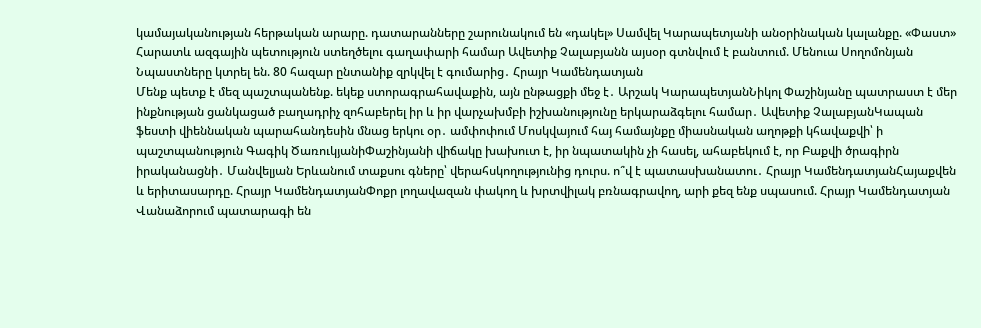կամայականության հերթական արարը. դատարանները շարունակում են «դակել» Սամվել Կարապետյանի անօրինական կալանքը. «Փաստ» Հարատև ազգային պետություն ստեղծելու գաղափարի համար Ավետիք Չալաբյանն այսօր գտնվում է բանտում. Մենուա Սողոմոնյան Նպաստները կտրել են. 80 հազար ընտանիք զրկվել է գումարից․ Հրայր Կամենդատյան
Մենք պետք է մեզ պաշտպանենք. եկեք ստորագրահավաքին, այն ընթացքի մեջ է․ Արշակ ԿարապետյանՆիկոլ Փաշինյանը պատրաստ է մեր ինքնության ցանկացած բաղադրիչ զոհաբերել իր և իր վարչախմբի իշխանությունը երկարաձգելու համար․ Ավետիք ՉալաբյանԿապան ֆեստի վիեննական պարահանդեսին մնաց երկու օր․ ամփոփում Մոսկվայում հայ համայնքը միասնական աղոթքի կհավաքվի՝ ի պաշտպանություն Գագիկ ԾառուկյանիՓաշինյանի վիճակը խախուտ է, իր նպատակին չի հասել, ահաբեկում է, որ Բաքվի ծրագիրն իրականացնի․ Մանվելյան Երևանում տաքսու գները՝ վերահսկողությունից դուրս. ո՞վ է պատասխանատու․ Հրայր ԿամենդատյանՀայաքվեն և երիտասարդը. Հրայր ԿամենդատյանՓոքր լողավազան փակող և խրտվիլակ բռնագրավող, արի քեզ ենք սպասում. Հրայր Կամենդատյան Վանաձորում պատարագի են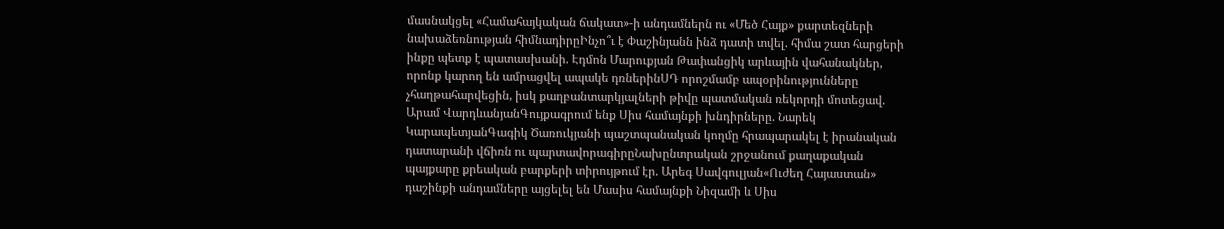մասնակցել «Համահայկական ճակատ»-ի անդամներն ու «Մեծ Հայք» քարտեզների նախաձեռնության հիմնադիրըԻնչո՞ւ է Փաշինյանն ինձ դատի տվել. հիմա շատ հարցերի ինքը պետք է պատասխանի. Էդմոն Մարուքյան Թափանցիկ արևային վահանակներ, որոնք կարող են ամրացվել ապակե դռներինՍԴ որոշմամբ ապօրինությունները չհաղթահարվեցին, իսկ քաղբանտարկյալների թիվը պատմական ռեկորդի մոտեցավ. Արամ ՎարդևանյանԳույքագրում ենք Սիս համայնքի խնդիրները. Նարեկ ԿարապետյանԳագիկ Ծառուկյանի պաշտպանական կողմը հրապարակել է իրանական դատարանի վճիռն ու պարտավորագիրըՆախընտրական շրջանում քաղաքական պայքարը քրեական բարքերի տիրույթում էր. Արեգ Սավգուլյան«Ուժեղ Հայաստան» դաշինքի անդամները այցելել են Մասիս համայնքի Նիզամի և Սիս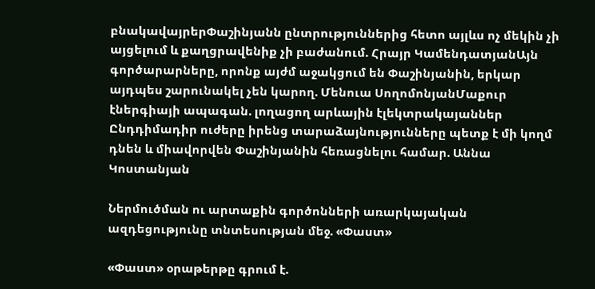բնակավայրերՓաշինյանն ընտրություններից հետո այլևս ոչ մեկին չի այցելում և քաղցրավենիք չի բաժանում. Հրայր ԿամենդատյանԱյն գործարարները, որոնք այժմ աջակցում են Փաշինյանին, երկար այդպես շարունակել չեն կարող. Մենուա ՍողոմոնյանՄաքուր էներգիայի ապագան. լողացող արևային էլեկտրակայաններ Ընդդիմադիր ուժերը իրենց տարաձայնությունները պետք է մի կողմ դնեն և միավորվեն Փաշինյանին հեռացնելու համար. Աննա Կոստանյան

Ներմուծման ու արտաքին գործոնների առարկայական ազդեցությունը տնտեսության մեջ. «Փաստ»

«Փաստ» օրաթերթը գրում է.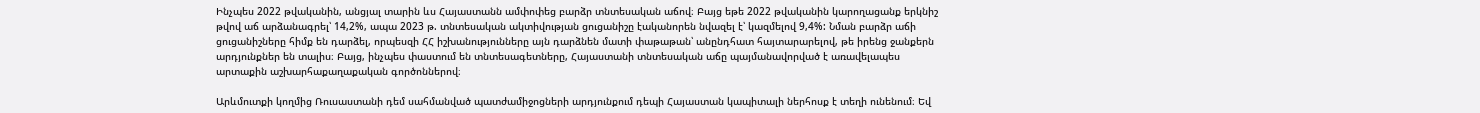Ինչպես 2022 թվականին, անցյալ տարին ևս Հայաստանն ամփոփեց բարձր տնտեսական աճով։ Բայց եթե 2022 թվականին կարողացանք երկնիշ թվով աճ արձանագրել՝ 14,2%, ապա 2023 թ. տնտեսական ակտիվության ցուցանիշը էականորեն նվազել է՝ կազմելով 9,4%: Նման բարձր աճի ցուցանիշները հիմք են դարձել, որպեսզի ՀՀ իշխանությունները այն դարձնեն մատի փաթաթան՝ անընդհատ հայտարարելով, թե իրենց ջանքերն արդյունքներ են տալիս։ Բայց, ինչպես փաստում են տնտեսագետները, Հայաստանի տնտեսական աճը պայմանավորված է առավելապես արտաքին աշխարհաքաղաքական գործոններով։

Արևմուտքի կողմից Ռուսաստանի դեմ սահմանված պատժամիջոցների արդյունքում դեպի Հայաստան կապիտալի ներհոսք է տեղի ունենում։ Եվ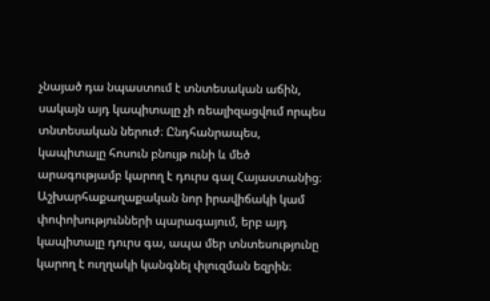չնայած դա նպաստում է տնտեսական աճին, սակայն այդ կապիտալը չի ռեալիզացվում որպես տնտեսական ներուժ։ Ընդհանրապես, կապիտալը հոսուն բնույթ ունի և մեծ արագությամբ կարող է դուրս գալ Հայաստանից։ Աշխարհաքաղաքական նոր իրավիճակի կամ փոփոխությունների պարագայում, երբ այդ կապիտալը դուրս գա, ապա մեր տնտեսությունը կարող է ուղղակի կանգնել փլուզման եզրին։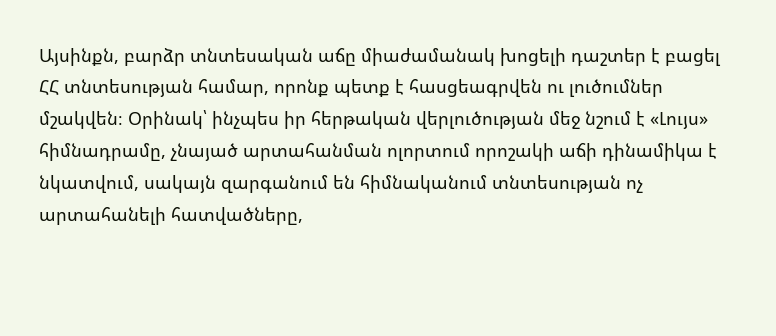Այսինքն, բարձր տնտեսական աճը միաժամանակ խոցելի դաշտեր է բացել ՀՀ տնտեսության համար, որոնք պետք է հասցեագրվեն ու լուծումներ մշակվեն։ Օրինակ՝ ինչպես իր հերթական վերլուծության մեջ նշում է «Լույս» հիմնադրամը, չնայած արտահանման ոլորտում որոշակի աճի դինամիկա է նկատվում, սակայն զարգանում են հիմնականում տնտեսության ոչ արտահանելի հատվածները,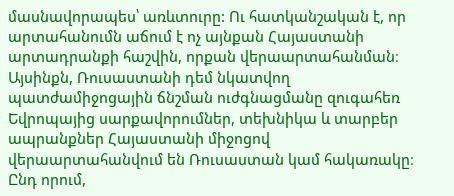մասնավորապես՝ առևտուրը: Ու հատկանշական է, որ արտահանումն աճում է ոչ այնքան Հայաստանի արտադրանքի հաշվին, որքան վերաարտահանման։ Այսինքն, Ռուսաստանի դեմ նկատվող պատժամիջոցային ճնշման ուժգնացմանը զուգահեռ Եվրոպայից սարքավորումներ, տեխնիկա և տարբեր ապրանքներ Հայաստանի միջոցով վերաարտահանվում են Ռուսաստան կամ հակառակը։ Ընդ որում,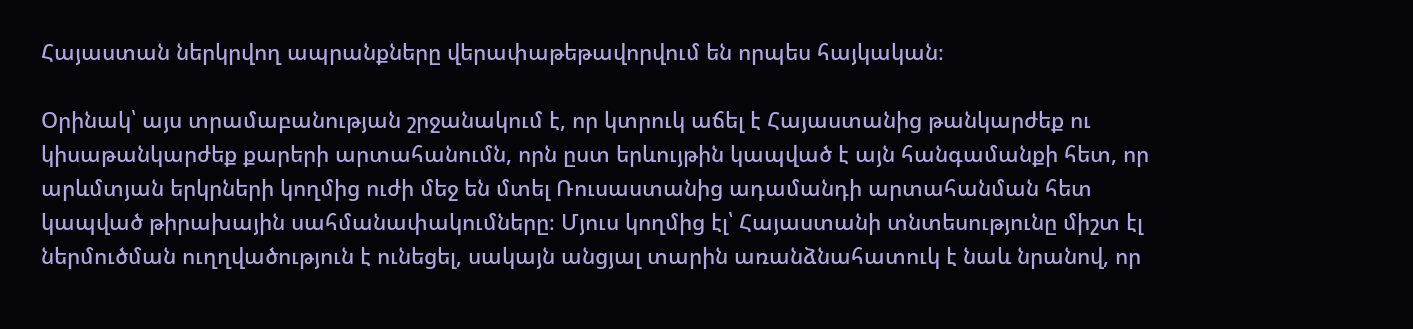Հայաստան ներկրվող ապրանքները վերափաթեթավորվում են որպես հայկական։

Օրինակ՝ այս տրամաբանության շրջանակում է, որ կտրուկ աճել է Հայաստանից թանկարժեք ու կիսաթանկարժեք քարերի արտահանումն, որն ըստ երևույթին կապված է այն հանգամանքի հետ, որ արևմտյան երկրների կողմից ուժի մեջ են մտել Ռուսաստանից ադամանդի արտահանման հետ կապված թիրախային սահմանափակումները։ Մյուս կողմից էլ՝ Հայաստանի տնտեսությունը միշտ էլ ներմուծման ուղղվածություն է ունեցել, սակայն անցյալ տարին առանձնահատուկ է նաև նրանով, որ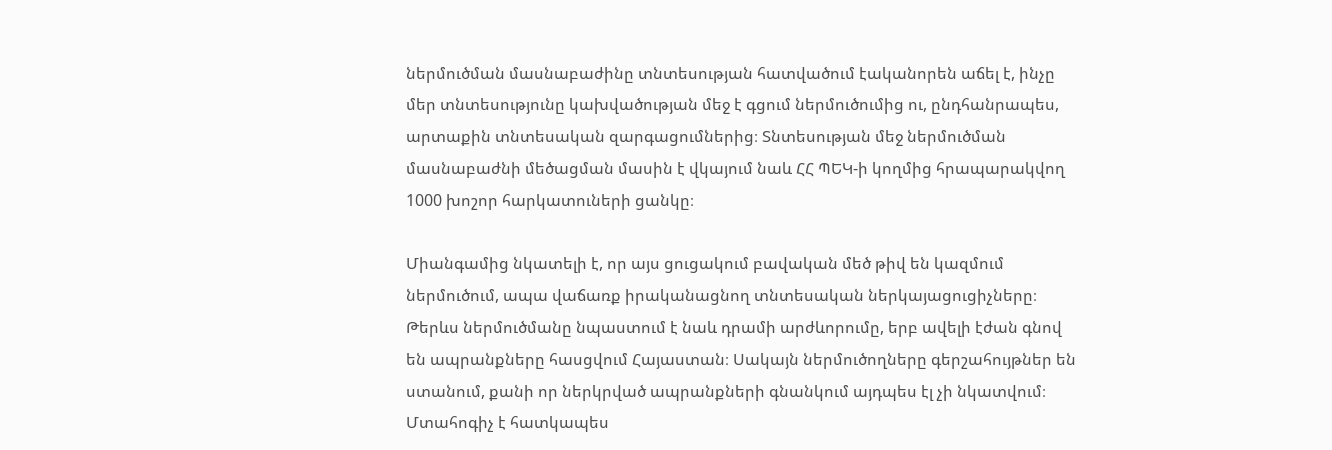ներմուծման մասնաբաժինը տնտեսության հատվածում էականորեն աճել է, ինչը մեր տնտեսությունը կախվածության մեջ է գցում ներմուծումից ու, ընդհանրապես, արտաքին տնտեսական զարգացումներից։ Տնտեսության մեջ ներմուծման մասնաբաժնի մեծացման մասին է վկայում նաև ՀՀ ՊԵԿ-ի կողմից հրապարակվող 1000 խոշոր հարկատուների ցանկը։

Միանգամից նկատելի է, որ այս ցուցակում բավական մեծ թիվ են կազմում ներմուծում, ապա վաճառք իրականացնող տնտեսական ներկայացուցիչները։ Թերևս ներմուծմանը նպաստում է նաև դրամի արժևորումը, երբ ավելի էժան գնով են ապրանքները հասցվում Հայաստան։ Սակայն ներմուծողները գերշահույթներ են ստանում, քանի որ ներկրված ապրանքների գնանկում այդպես էլ չի նկատվում։ Մտահոգիչ է հատկապես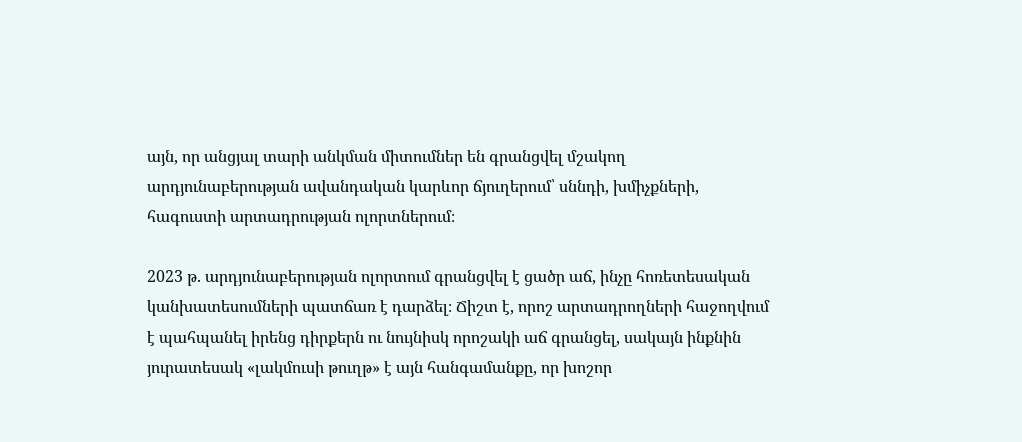այն, որ անցյալ տարի անկման միտումներ են գրանցվել մշակող արդյունաբերության ավանդական կարևոր ճյուղերում՝ սննդի, խմիչքների, հագուստի արտադրության ոլորտներում։

2023 թ. արդյունաբերության ոլորտում գրանցվել է ցածր աճ, ինչը հոռետեսական կանխատեսումների պատճառ է դարձել։ Ճիշտ է, որոշ արտադրողների հաջողվում է պահպանել իրենց դիրքերն ու նույնիսկ որոշակի աճ գրանցել, սակայն ինքնին յուրատեսակ «լակմուսի թուղթ» է այն հանգամանքը, որ խոշոր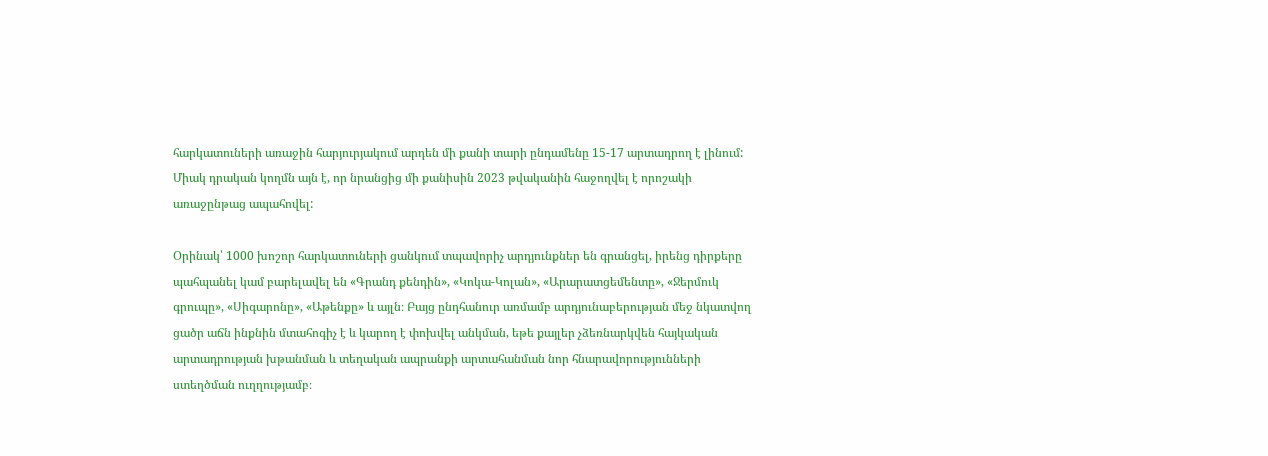հարկատուների առաջին հարյուրյակում արդեն մի քանի տարի ընդամենը 15-17 արտադրող է լինում: Միակ դրական կողմն այն է, որ նրանցից մի քանիսին 2023 թվականին հաջողվել է որոշակի առաջընթաց ապահովել:

Օրինակ՝ 1000 խոշոր հարկատուների ցանկում տպավորիչ արդյունքներ են գրանցել, իրենց դիրքերը պահպանել կամ բարելավել են «Գրանդ քենդին», «Կոկա-Կոլան», «Արարատցեմենտը», «Ջերմուկ գրուպը», «Սիգարոնը», «Աթենքը» և այլն։ Բայց ընդհանուր առմամբ արդյունաբերության մեջ նկատվող ցածր աճն ինքնին մտահոգիչ է և կարող է փոխվել անկման, եթե քայլեր չձեռնարկվեն հայկական արտադրության խթանման և տեղական ապրանքի արտահանման նոր հնարավորությունների ստեղծման ուղղությամբ։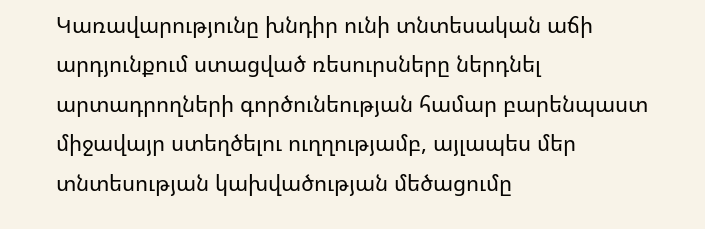Կառավարությունը խնդիր ունի տնտեսական աճի արդյունքում ստացված ռեսուրսները ներդնել արտադրողների գործունեության համար բարենպաստ միջավայր ստեղծելու ուղղությամբ, այլապես մեր տնտեսության կախվածության մեծացումը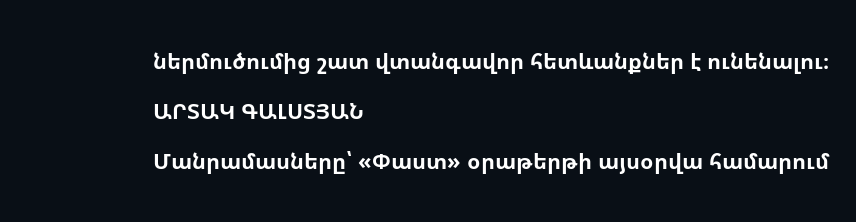ներմուծումից շատ վտանգավոր հետևանքներ է ունենալու։

ԱՐՏԱԿ ԳԱԼՍՏՅԱՆ

Մանրամասները՝ «Փաստ» օրաթերթի այսօրվա համարում